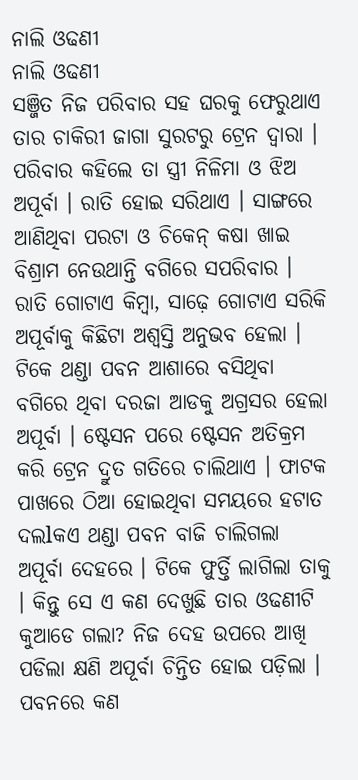ନାଲି ଓଢଣୀ
ନାଲି ଓଢଣୀ
ସଞ୍ଜିତ ନିଜ ପରିବାର ସହ ଘରକୁ ଫେରୁଥାଏ ତାର ଚାକିରୀ ଜାଗା ସୁରଟରୁ ଟ୍ରେନ ଦ୍ୱାରା । ପରିବାର କହିଲେ ତା ସ୍ତ୍ରୀ ନିଳିମା ଓ ଝିଅ ଅପୂର୍ବା । ରାତି ହୋଇ ସରିଥାଏ । ସାଙ୍ଗରେ ଆଣିଥିବା ପରଟା ଓ ଚିକେନ୍ କଷା ଖାଇ ବିଶ୍ରାମ ନେଉଥାନ୍ତି ବଗିରେ ସପରିବାର । ରାତି ଗୋଟାଏ କିମ୍ବା, ସାଢ଼େ ଗୋଟାଏ ସରିକି ଅପୂର୍ବାକୁ କିଛିଟା ଅଶ୍ୱସ୍ତି ଅନୁଭବ ହେଲା । ଟିକେ ଥଣ୍ଡା ପବନ ଆଶାରେ ବସିଥିବା ବଗିରେ ଥିବା ଦରଜା ଆଡକୁ ଅଗ୍ରସର ହେଲା ଅପୂର୍ବା । ଷ୍ଟେସନ ପରେ ଷ୍ଟେସନ ଅତିକ୍ରମ କରି ଟ୍ରେନ ଦ୍ରୁତ ଗତିରେ ଚାଲିଥାଏ । ଫାଟକ ପାଖରେ ଠିଆ ହୋଇଥିବା ସମୟରେ ହଟାତ ଦଲlକଏ ଥଣ୍ଡା ପବନ ବାଜି ଚାଲିଗଲା ଅପୂର୍ବା ଦେହରେ । ଟିକେ ଫୁର୍ତ୍ତି ଲାଗିଲା ତାକୁ । କିନ୍ତୁ ସେ ଏ କଣ ଦେଖୁଛି ତାର ଓଢଣୀଟି କୁଆଡେ ଗଲା? ନିଜ ଦେହ ଉପରେ ଆଖି ପଡିଲା କ୍ଷଣି ଅପୂର୍ବା ଚିନ୍ତିତ ହୋଇ ପଡ଼ିଲା । ପବନରେ କଣ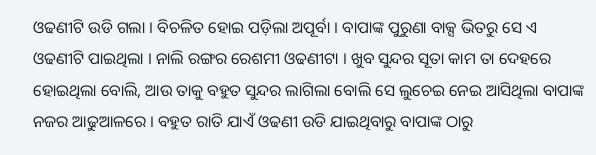ଓଢଣୀଟି ଉଡି ଗଲା । ବିଚଳିତ ହୋଇ ପଡ଼ିଲା ଅପୂର୍ବା । ବାପାଙ୍କ ପୁରୁଣା ବାକ୍ସ ଭିତରୁ ସେ ଏ ଓଢଣୀଟି ପାଇଥିଲା । ନାଲି ରଙ୍ଗର ରେଶମୀ ଓଢଣୀଟା । ଖୁବ ସୁନ୍ଦର ସୂତା କାମ ତା ଦେହରେ ହୋଇଥିଲା ବୋଲି, ଆଉ ତାକୁ ବହୁତ ସୁନ୍ଦର ଲାଗିଲା ବୋଲି ସେ ଲୁଚେଇ ନେଇ ଆସିଥିଲା ବାପାଙ୍କ ନଜର ଆଢୁଆଳରେ । ବହୁତ ରାତି ଯାଏଁ ଓଢଣୀ ଉଡି ଯାଇଥିବାରୁ ବାପାଙ୍କ ଠାରୁ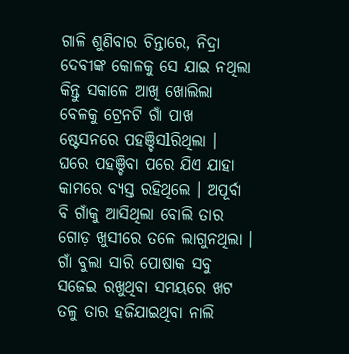ଗାଳି ଶୁଣିବାର ଚିନ୍ତାରେ, ନିଦ୍ରା ଦେବୀଙ୍କ କୋଳକୁ ସେ ଯାଇ ନଥିଲା କିନ୍ତୁ ସକାଳେ ଆଖି ଖୋଲିଲା ବେଳକୁ ଟ୍ରେନଟି ଗାଁ ପାଖ ଷ୍ଟେସନରେ ପହଞ୍ଚିସlରିଥିଲା ।
ଘରେ ପହଞ୍ଚିବା ପରେ ଯିଏ ଯାହା କାମରେ ବ୍ୟସ୍ତ ରହିଥିଲେ । ଅପୂର୍ବା ବି ଗାଁକୁ ଆସିଥିଲା ବୋଲି ତାର ଗୋଡ଼ ଖୁସୀରେ ତଳେ ଲାଗୁନଥିଲା । ଗାଁ ବୁଲା ସାରି ପୋଷାକ ସବୁ ସଜେଇ ରଖୁଥିବା ସମୟରେ ଖଟ ତଳୁ ତାର ହଜିଯାଇଥିବା ନାଲି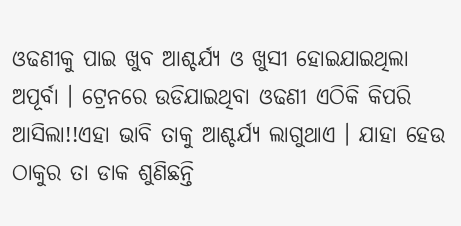ଓଢଣୀକୁ ପାଇ ଖୁବ ଆଶ୍ଚର୍ଯ୍ୟ ଓ ଖୁସୀ ହୋଇଯାଇଥିଲା ଅପୂର୍ବା । ଟ୍ରେନରେ ଉଡିଯାଇଥିବା ଓଢଣୀ ଏଠିକି କିପରି ଆସିଲା!!ଏହା ଭାବି ତାକୁ ଆଶ୍ଚର୍ଯ୍ୟ ଲାଗୁଥାଏ । ଯାହା ହେଉ ଠାକୁର ତା ଡାକ ଶୁଣିଛନ୍ତି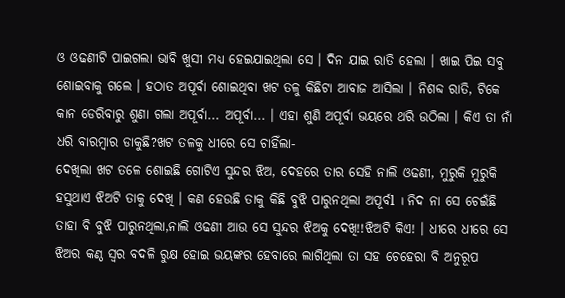ଓ ଓଢଣୀଟି ପାଇଗଲା ଭାବି ଖୁସୀ ମଧ୍ୟ ହେଇଯାଇଥିଲା ସେ । ଦିନ ଯାଇ ରାତି ହେଲା । ଖାଇ ପିଇ ସବୁ ଶୋଇବାକୁ ଗଲେ । ହଠାତ ଅପୂର୍ବା ଶୋଇଥିବା ଖଟ ତଳୁ କିଛିଟା ଆବାଜ ଆସିଲା । ନିଶବ୍ଦ ରାତି, ଟିକେ କାନ ଡେରିବାରୁ ଶୁଣା ଗଲା ଅପୂର୍ବା... ଅପୂର୍ବା... । ଏହା ଶୁଣି ଅପୂର୍ବା ଭୟରେ ଥରି ଉଠିଲା । କିଏ ତା ନାଁ ଧରି ବାରମ୍ବାର ଡାକୁଛି?ଖଟ ତଳକୁ ଧୀରେ ସେ ଚାହିଁଲା-
ଦେଖିଲା ଖଟ ତଳେ ଶୋଇଛି ଗୋଟିଏ ସୁନ୍ଦର ଝିଅ, ଦେହରେ ତାର ସେହି ନାଲି ଓଢଣୀ, ମୁରୁକି ମୁରୁକି ହସୁଥାଏ ଝିଅଟି ତାକୁ ଦେଖି । କଣ ହେଉଛି ତାକୁ କିଛି ବୁଝି ପାରୁନଥିଲା ଅପୂର୍ବl । ନିଦ ନା ସେ ଚେଇଁଛି ତାହା ବି ବୁଝି ପାରୁନଥିଲା,ନାଲି ଓଢଣୀ ଆଉ ସେ ସୁନ୍ଦର ଝିଅକୁ ଦେଖି!!ଝିଅଟି କିଏ! । ଧୀରେ ଧୀରେ ସେ ଝିଅର କଣ୍ଠ ସ୍ୱର ବଦଳି ରୁକ୍ଷ ହୋଇ ଭୟଙ୍କର ହେବାରେ ଲାଗିଥିଲା ତା ସହ ଚେହେରା ବି ଅନୁରୂପ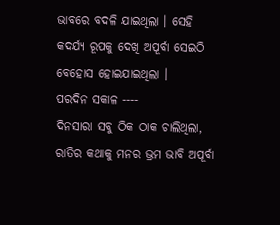ଭାବରେ ବଦଳି ଯାଇଥିଲା । ସେହି କଦର୍ଯ୍ୟ ରୂପକୁ ଦେଖି ଅପୂର୍ବା ସେଇଠି ବେହୋସ ହୋଇଯାଇଥିଲା ।
ପରଦିନ ସକାଳ ----
ଦିନସାରା ସବୁ ଠିକ ଠାକ ଚାଲିଥିଲା, ରାତିର କଥାକୁ ମନର ଭ୍ରମ ଭାବି ଅପୂର୍ବା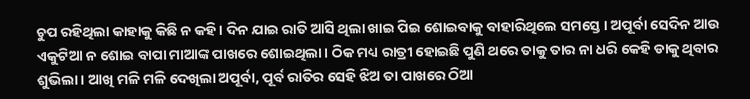ଚୁପ ରହିଥିଲା କାହାକୁ କିଛି ନ କହି । ଦିନ ଯାଇ ରାତି ଆସି ଥିଲା ଖାଇ ପିଇ ଶୋଇବାକୁ ବାହାରିଥିଲେ ସମସ୍ତେ । ଅପୂର୍ବା ସେଦିନ ଆଉ ଏକୁଟିଆ ନ ଶୋଇ ବାପା ମାଆଙ୍କ ପାଖରେ ଶୋଇଥିଲା । ଠିକ ମଧ୍ୟ ରାତ୍ରୀ ହୋଇଛି ପୁଣି ଥରେ ତାକୁ ତାର ନା ଧରି କେହି ଡାକୁ ଥିବାର ଶୁଭିଲା । ଆଖି ମଳି ମଳି ଦେଖିଲା ଅପୂର୍ବା, ପୂର୍ବ ରାତିର ସେହି ଝିଅ ତା ପାଖରେ ଠିଆ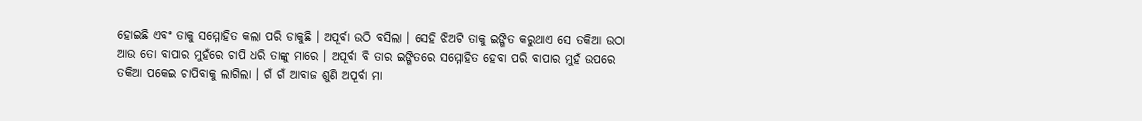ହୋଇଛି ଏବଂ ତାକୁ ସମ୍ମୋହିତ କଲା ପରି ଡାକୁଛି । ଅପୂର୍ବା ଉଠି ବସିଲା । ସେହି ଝିଅଟି ତାକୁ ଇଙ୍ଗିତ କରୁଥାଏ ସେ ତକିଆ ଉଠା ଆଉ ତୋ ବାପାର ମୁହଁରେ ଚାପି ଧରି ତାଙ୍କୁ ମାରେ । ଅପୂର୍ବା ବି ତାର ଇଙ୍ଗିତରେ ସମ୍ମୋହିତ ହେବା ପରି ବାପାର ମୁହଁ ଉପରେ ତକିଆ ପକେଇ ଚାପିବାକୁ ଲାଗିଲା । ଗଁ ଗଁ ଆବାଜ ଶୁଣି ଅପୂର୍ବା ମା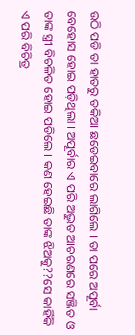ଉଠି ପଡି ତା ହାତରୁ ତକିଆ ଛଡେଇବାରେ ଲାଗିଲେ । ତା ପରେ ଅପୂର୍ବା ବେହୋସ ହୋଇ ପଡ଼ିଥିଲା । ଅପୂର୍ବାର ଏ ପରି ଅଦ୍ଭୁତ ଆଚରଣରେ ସଞ୍ଜିତ ଓ ତାଙ୍କ ସ୍ତ୍ରୀ ବିଚଳିତ ହୋଇ ପଡିଲେ । କଣ ହେଇଛି ତାଙ୍କ ଝିଅକୁ??ସେ କାହିଁକି ଏ ପରି ବିଚିତ୍ର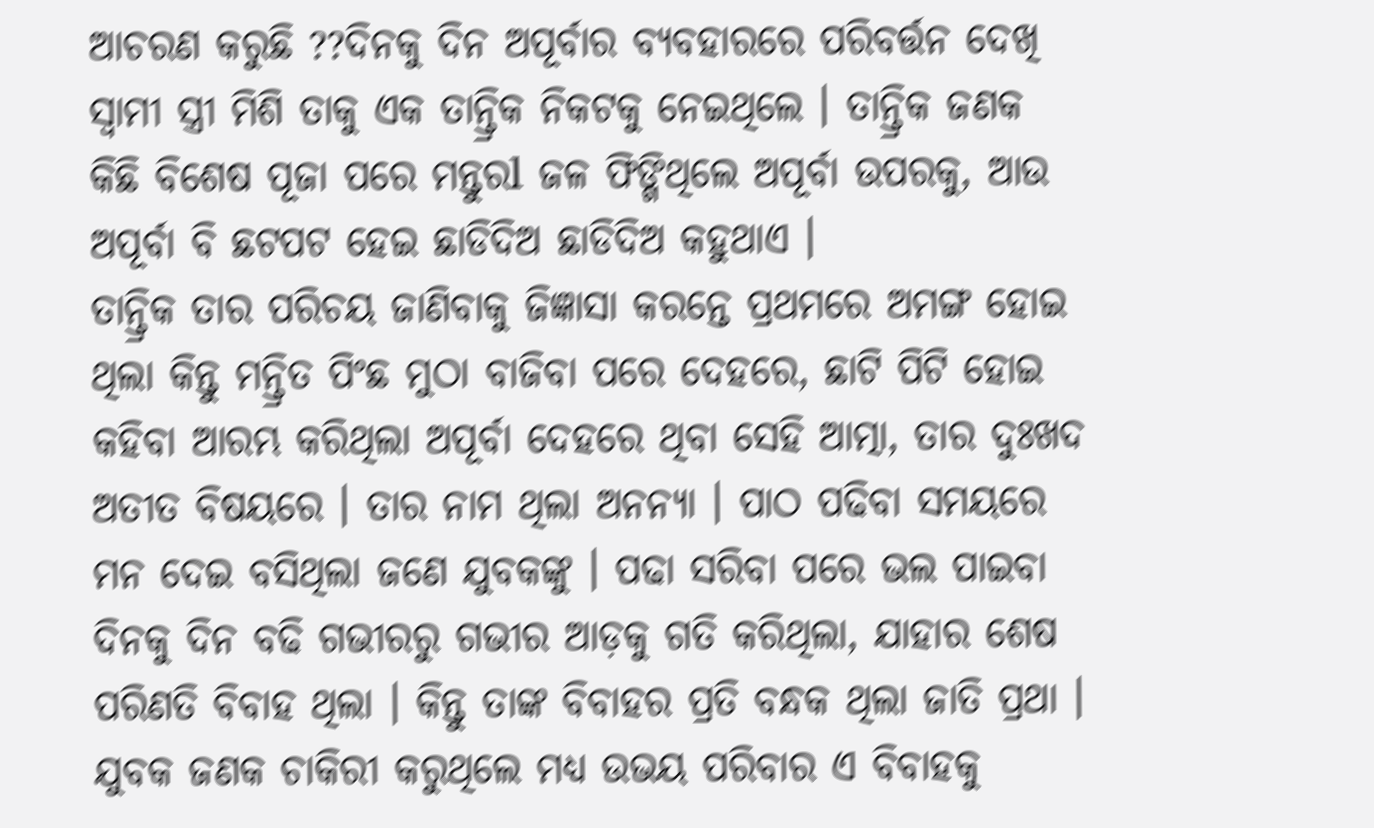ଆଚରଣ କରୁଛି ??ଦିନକୁ ଦିନ ଅପୂର୍ବାର ବ୍ୟବହାରରେ ପରିବର୍ତ୍ତନ ଦେଖି ସ୍ୱାମୀ ସ୍ତ୍ରୀ ମିଶି ତାକୁ ଏକ ତାନ୍ତ୍ରିକ ନିକଟକୁ ନେଇଥିଲେ । ତାନ୍ତ୍ରିକ ଜଣକ କିଛି ବିଶେଷ ପୂଜା ପରେ ମନ୍ତୁରl ଜଳ ଫିଙ୍ଗିଥିଲେ ଅପୂର୍ବା ଉପରକୁ, ଆଉ ଅପୂର୍ବା ବି ଛଟପଟ ହେଇ ଛାଡିଦିଅ ଛାଡିଦିଅ କହୁଥାଏ ।
ତାନ୍ତ୍ରିକ ତାର ପରିଚୟ ଜାଣିବାକୁ ଜିଜ୍ଞାସା କରନ୍ତେ ପ୍ରଥମରେ ଅମଙ୍ଗ ହୋଇ ଥିଲା କିନ୍ତୁ ମନ୍ତ୍ରିତ ପିଂଛ ମୁଠା ବାଜିବା ପରେ ଦେହରେ, ଛାଟି ପିଟି ହୋଇ କହିବା ଆରମ୍ଭ କରିଥିଲା ଅପୂର୍ବା ଦେହରେ ଥିବା ସେହି ଆତ୍ମା, ତାର ଦୁଃଖଦ ଅତୀତ ବିଷୟରେ । ତାର ନାମ ଥିଲା ଅନନ୍ୟା । ପାଠ ପଢିବା ସମୟରେ ମନ ଦେଇ ବସିଥିଲା ଜଣେ ଯୁବକଙ୍କୁ । ପଢା ସରିବା ପରେ ଭଲ ପାଇବା ଦିନକୁ ଦିନ ବଢି ଗଭୀରରୁ ଗଭୀର ଆଡ଼କୁ ଗତି କରିଥିଲା, ଯାହାର ଶେଷ ପରିଣତି ବିବାହ ଥିଲା । କିନ୍ତୁ ତାଙ୍କ ବିବାହର ପ୍ରତି ବନ୍ଧକ ଥିଲା ଜାତି ପ୍ରଥା । ଯୁବକ ଜଣକ ଚାକିରୀ କରୁଥିଲେ ମଧ୍ୟ ଉଭୟ ପରିବାର ଏ ବିବାହକୁ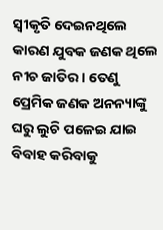ସ୍ୱୀକୃତି ଦେଇନଥିଲେ କାରଣ ଯୁବକ ଜଣକ ଥିଲେ ନୀଚ ଜାତିର । ତେଣୁ ପ୍ରେମିକ ଜଣକ ଅନନ୍ୟାଙ୍କୁ ଘରୁ ଲୁଚି ପଳେଇ ଯାଇ ବିବାହ କରିବାକୁ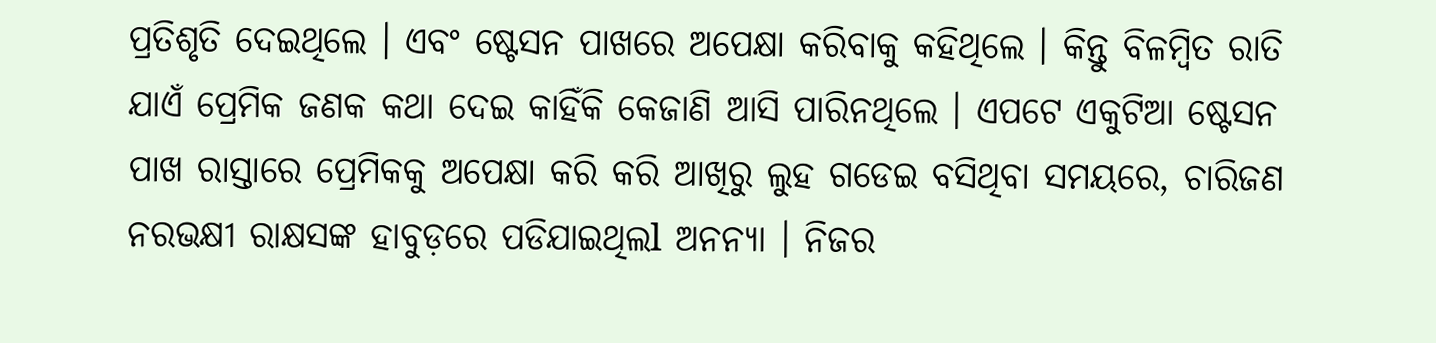ପ୍ରତିଶୃତି ଦେଇଥିଲେ । ଏବଂ ଷ୍ଟେସନ ପାଖରେ ଅପେକ୍ଷା କରିବାକୁ କହିଥିଲେ । କିନ୍ତୁ ବିଳମ୍ବିତ ରାତି ଯାଏଁ ପ୍ରେମିକ ଜଣକ କଥା ଦେଇ କାହିଁକି କେଜାଣି ଆସି ପାରିନଥିଲେ । ଏପଟେ ଏକୁଟିଆ ଷ୍ଟେସନ ପାଖ ରାସ୍ତାରେ ପ୍ରେମିକକୁ ଅପେକ୍ଷା କରି କରି ଆଖିରୁ ଲୁହ ଗଡେଇ ବସିଥିବା ସମୟରେ, ଚାରିଜଣ ନରଭକ୍ଷୀ ରାକ୍ଷସଙ୍କ ହାବୁଡ଼ରେ ପଡିଯାଇଥିଲl ଅନନ୍ୟା । ନିଜର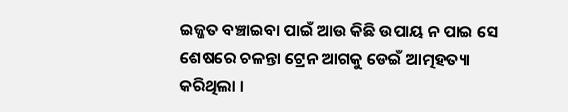ଇଜ୍ଜତ ବଞ୍ଚାଇବା ପାଇଁ ଆଉ କିଛି ଉପାୟ ନ ପାଇ ସେ ଶେଷରେ ଚଳନ୍ତା ଟ୍ରେନ ଆଗକୁ ଡେଇଁ ଆତ୍ମହତ୍ୟା କରିଥିଲା ।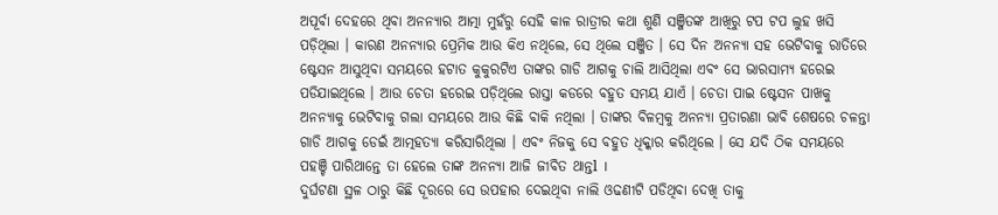ଅପୂର୍ବା ଦେହରେ ଥିବା ଅନନ୍ୟାର ଆତ୍ମା ମୁହଁରୁ ସେହି କାଳ ରାତ୍ରୀର କଥା ଶୁଣି ସଞ୍ଜିତଙ୍କ ଆଖିରୁ ଟପ ଟପ ଲୁହ ଖସି ପଡ଼ିଥିଲା । କାରଣ ଅନନ୍ୟାର ପ୍ରେମିକ ଆଉ କିଏ ନଥିଲେ, ସେ ଥିଲେ ସଞ୍ଜିତ । ସେ ଦିନ ଅନନ୍ୟା ସହ ଭେଟିବାକୁ ରାତିରେ ଷ୍ଟେସନ ଆସୁଥିବା ସମୟରେ ହଟାତ କୁକୁରଟିଏ ତାଙ୍କର ଗାଡି ଆଗକୁ ଚାଲି ଆସିଥିଲା ଏବଂ ସେ ଭାରସାମ୍ୟ ହରେଇ ପଡିଯାଇଥିଲେ । ଆଉ ଚେତା ହରେଇ ପଡ଼ିଥିଲେ ରାସ୍ତା କଡରେ ବହୁତ ସମୟ ଯାଏଁ । ଚେତା ପାଇ ଷ୍ଟେସନ ପାଖକୁ ଅନନ୍ୟାକୁ ଭେଟିବାକୁ ଗଲା ସମୟରେ ଆଉ କିଛି ବାକି ନଥିଲା । ତାଙ୍କର ବିଳମ୍ବକୁ ଅନନ୍ୟା ପ୍ରତାରଣା ଭାବି ଶେଷରେ ଚଳନ୍ତା ଗାଡି ଆଗକୁ ଡେଇଁ ଆତ୍ମହତ୍ୟା କରିସାରିଥିଲା । ଏବଂ ନିଜକୁ ସେ ବହୁତ ଧିକ୍କାର କରିଥିଲେ । ସେ ଯଦି ଠିକ ସମୟରେ ପହଞ୍ଚି ପାରିଥାନ୍ତେ ତା ହେଲେ ତାଙ୍କ ଅନନ୍ୟା ଆଜି ଜୀବିତ ଥାନ୍ତl ।
ଦୁର୍ଘଟଣା ସ୍ଥଳ ଠାରୁ କିଛି ଦୂରରେ ସେ ଉପହାର ଦେଇଥିବା ନାଲି ଓଢଣୀଟି ପଡିଥିବା ଦେଖି ତାକୁ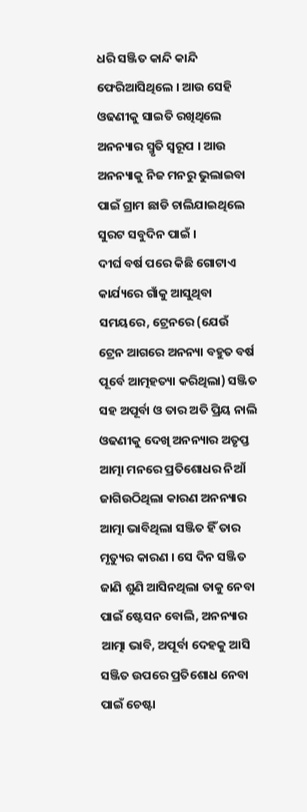ଧରି ସଞ୍ଜିତ କାନ୍ଦି କାନ୍ଦି ଫେରିଆସିଥିଲେ । ଆଉ ସେହି ଓଢଣୀକୁ ସାଇତି ରଖିଥିଲେ ଅନନ୍ୟାର ସ୍ମୃତି ସ୍ୱରୂପ । ଆଉ ଅନନ୍ୟାକୁ ନିଜ ମନରୁ ଭୁଲାଇବା ପାଇଁ ଗ୍ରାମ ଛାଡି ଚାଲିଯାଇଥିଲେ ସୁରଟ ସବୁଦିନ ପାଇଁ ।
ଦୀର୍ଘ ବର୍ଷ ପରେ କିଛି ଗୋଟାଏ କାର୍ଯ୍ୟରେ ଗାଁକୁ ଆସୁଥିବା ସମୟରେ, ଟ୍ରେନରେ (ଯେଉଁ ଟ୍ରେନ ଆଗରେ ଅନନ୍ୟା ବହୁତ ବର୍ଷ ପୂର୍ବେ ଆତ୍ମହତ୍ୟା କରିଥିଲା) ସଞ୍ଜିତ ସହ ଅପୂର୍ବା ଓ ତାର ଅତି ପ୍ରିୟ ନାଲି ଓଢଣୀକୁ ଦେଖି ଅନନ୍ୟାର ଅତୃପ୍ତ ଆତ୍ମା ମନରେ ପ୍ରତିଶୋଧର ନିଆଁ ଜାଗିଉଠିଥିଲା କାରଣ ଅନନ୍ୟାର ଆତ୍ମା ଭାବିଥିଲା ସଞ୍ଜିତ ହିଁ ତାର ମୃତ୍ୟୁର କାରଣ । ସେ ଦିନ ସଞ୍ଜିତ ଜାଣି ଶୁଣି ଆସିନଥିଲା ତାକୁ ନେବା ପାଇଁ ଷ୍ଟେସନ ବୋଲି, ଅନନ୍ୟାର ଆତ୍ମା ଭାବି, ଅପୂର୍ବା ଦେହକୁ ଆସି ସଞ୍ଜିତ ଉପରେ ପ୍ରତିଶୋଧ ନେବା ପାଇଁ ଚେଷ୍ଟା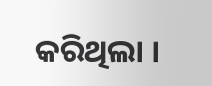କରିଥିଲା ।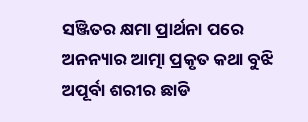ସଞ୍ଜିତର କ୍ଷମା ପ୍ରାର୍ଥନା ପରେ ଅନନ୍ୟାର ଆତ୍ମା ପ୍ରକୃତ କଥା ବୁଝି ଅପୂର୍ବା ଶରୀର ଛାଡି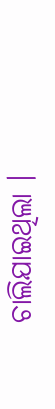ଚାଲିଯାଇଥିଲା ।